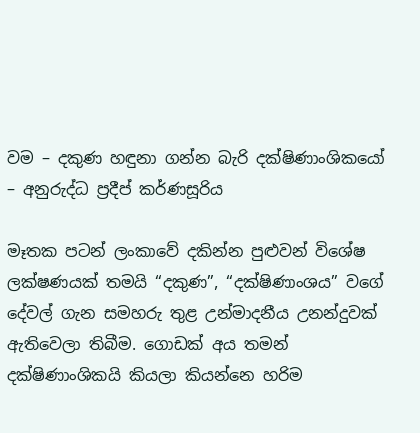වම – දකුණ හඳුනා ගන්න බැරි දක්ෂිණාංශිකයෝ – අනුරුද්ධ ප්‍රදීප් කර්ණසූරිය

මෑතක පටන් ලංකාවේ දකින්න පුළුවන් විශේෂ ලක්ෂණයක් තමයි “දකුණ”, “දක්ෂිණාංශය” වගේ දේවල් ගැන සමහරු තුළ උන්මාදනීය උනන්දුවක් ඇතිවෙලා තිබීම. ගොඩක් අය තමන් දක්ෂිණාංශිකයි කියලා කියන්නෙ හරිම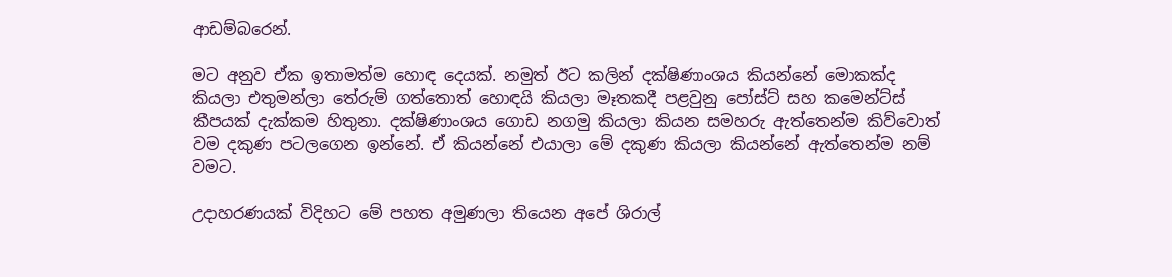ආඩම්බරෙන්.

මට අනුව ඒක ඉතාමත්ම හොඳ දෙයක්. නමුත් ඊට කලින් දක්ෂිණාංශය කියන්නේ මොකක්ද කියලා එතුමන්ලා තේරුම් ගත්තොත් හොඳයි කියලා මෑතකදී පළවුනු පෝස්ට් සහ කමෙන්ට්ස් කීපයක් දැක්කම හිතුනා. දක්ෂිණාංශය ගොඩ නගමු කියලා කියන සමහරු ඇත්තෙන්ම කිව්වොත් වම දකුණ පටලගෙන ඉන්නේ. ඒ කියන්නේ එයාලා මේ දකුණ කියලා කියන්නේ ඇත්තෙන්ම නම් වමට.

උදාහරණයක් විදිහට මේ පහත අමුණලා තියෙන අපේ ශිරාල්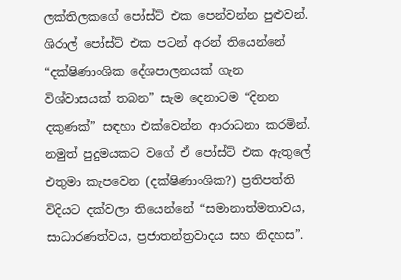ලක්තිලකගේ පෝස්ට් එක පෙන්වන්න පුළුවන්. ශිරාල් පෝස්ට් එක පටන් අරන් තියෙන්නේ “දක්ෂිණාංශික දේශපාලනයක් ගැන විශ්වාසයක් තබන” සැම දෙනාටම “දිනන දකුණක්” සඳහා එක්වෙන්න ආරාධනා කරමින්. නමුත් පුදුමයකට වගේ ඒ පෝස්ට් එක ඇතුලේ එතුමා කැපවෙන (දක්ෂිණාංශික?) ප්‍රතිපත්ති විදියට දක්වලා තියෙන්නේ “සමානාත්මතාවය, සාධාරණත්වය, ප්‍රජාතන්ත්‍රවාදය සහ නිදහස”.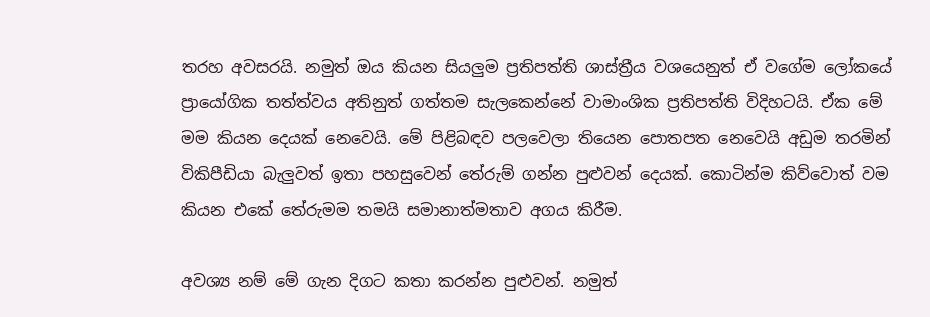තරහ අවසරයි. නමුත් ඔය කියන සියලුම ප්‍රතිපත්ති ශාස්ත්‍රීය වශයෙනුත් ඒ වගේම ලෝකයේ ප්‍රායෝගික තත්ත්වය අතිනුත් ගත්තම සැලකෙන්නේ වාමාංශික ප්‍රතිපත්ති විදිහටයි. ඒක මේ මම කියන දෙයක් නෙවෙයි. මේ පිළිබඳව පලවෙලා තියෙන පොතපත නෙවෙයි අඩුම තරමින් විකිපීඩියා බැලුවත් ඉතා පහසුවෙන් තේරුම් ගන්න පුළුවන් දෙයක්. කොටින්ම කිව්වොත් වම කියන එකේ තේරුමම තමයි සමානාත්මතාව අගය කිරීම.

අවශ්‍ය නම් මේ ගැන දිගට කතා කරන්න පුළුවන්. නමුත්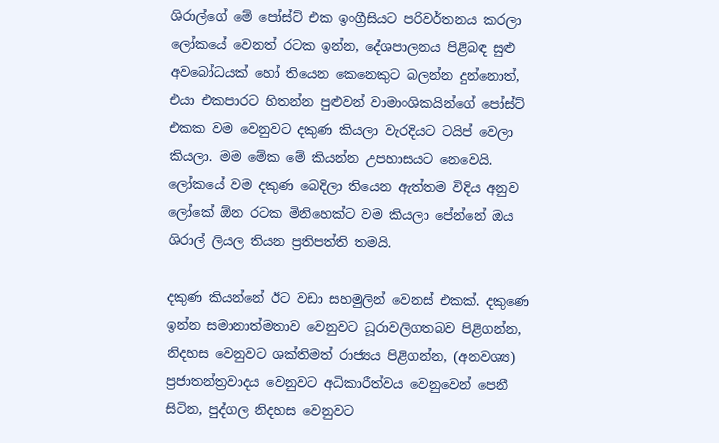ශිරාල්ගේ මේ පෝස්ට් එක ඉංග්‍රීසියට පරිවර්තනය කරලා ලෝකයේ වෙනත් රටක ඉන්න, දේශපාලනය පිළිබඳ සුළු අවබෝධයක් හෝ තියෙන කෙනෙකුට බලන්න දුන්නොත්, එයා එකපාරට හිතන්න පුළුවන් වාමාංශිකයින්ගේ පෝස්ට් එකක වම වෙනුවට දකුණ කියලා වැරදියට ටයිප් වෙලා කියලා. මම මේක මේ කියන්න උපහාසයට නෙවෙයි. ලෝකයේ වම දකුණ බෙදිලා තියෙන ඇත්තම විදිය අනුව ලෝකේ ඕන රටක මිනිහෙක්ට වම කියලා පේන්නේ ඔය ශිරාල් ලියල තියන ප්‍රතිපත්ති තමයි.

දකුණ කියන්නේ ඊට වඩා සහමුලින් වෙනස් එකක්. දකුණෙ ඉන්න සමානාත්මතාව වෙනුවට ධූරාවලිගතබව පිළිගන්න, නිදහස වෙනුවට ශක්තිමත් රාජ්‍යය පිළිගන්න, (අනවශ්‍ය) ප්‍රජාතන්ත්‍රවාදය වෙනුවට අධිකාරීත්වය වෙනුවෙන් පෙනී සිටින, පුද්ගල නිදහස වෙනුවට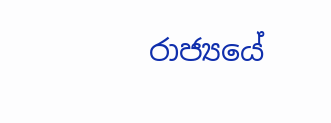රාජ්‍යයේ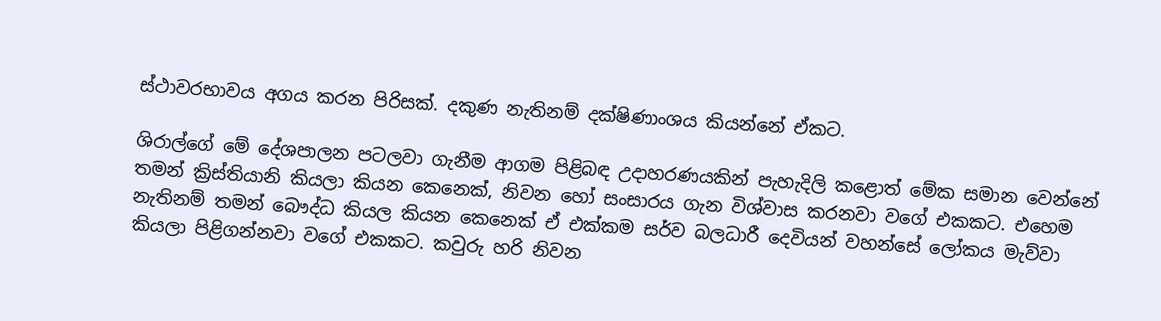ස්ථාවරභාවය අගය කරන පිරිසක්. දකුණ නැතිනම් දක්ෂිණාංශය කියන්නේ ඒකට.

ශිරාල්ගේ මේ දේශපාලන පටලවා ගැනීම ආගම පිළිබඳ උදාහරණයකින් පැහැදිලි කළොත් මේක සමාන වෙන්නේ තමන් ක්‍රිස්තියානි කියලා කියන කෙනෙක්, නිවන හෝ සංසාරය ගැන විශ්වාස කරනවා වගේ එකකට. එහෙම නැතිනම් තමන් බෞද්ධ කියල කියන කෙනෙක් ඒ එක්කම සර්ව බලධාරී දෙවියන් වහන්සේ ලෝකය මැව්වා කියලා පිළිගන්නවා වගේ එකකට. කවුරු හරි නිවන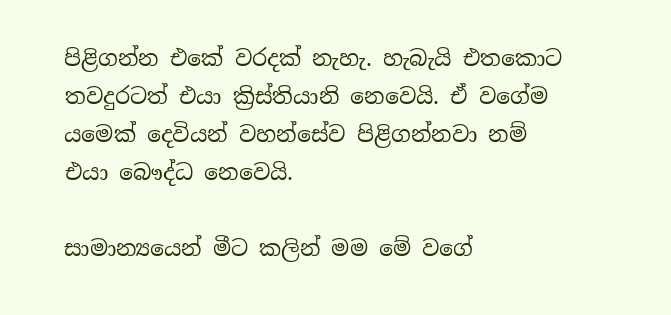පිළිගන්න එකේ වරදක් නැහැ. හැබැයි එතකොට තවදුරටත් එයා ක්‍රිස්තියානි නෙවෙයි. ඒ වගේම යමෙක් දෙවියන් වහන්සේව පිළිගන්නවා නම් එයා බෞද්ධ නෙවෙයි.

සාමාන්‍යයෙන් මීට කලින් මම මේ වගේ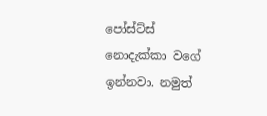පෝස්ට්ස් නොදැක්කා වගේ ඉන්නවා. නමුත්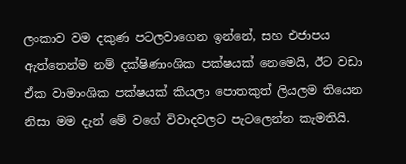ලංකාව වම දකුණ පටලවාගෙන ඉන්නේ, සහ එජාපය ඇත්තෙන්ම නම් දක්ෂිණාංශික පක්ෂයක් නෙමෙයි, ඊට වඩා ඒක වාමාංශික පක්ෂයක් කියලා පොතකුත් ලියලම තියෙන නිසා මම දැන් මේ වගේ විවාදවලට පැටලෙන්න කැමතියි.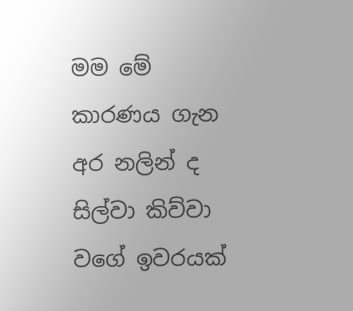මම මේ කාරණය ගැන අර නලින් ද සිල්වා කිව්වා වගේ ඉවරයක්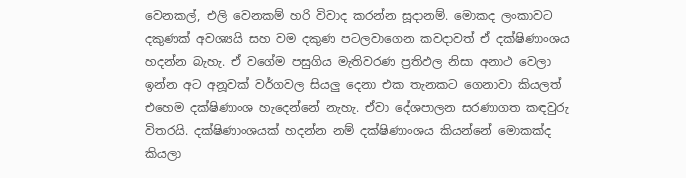වෙනකල්, එලි වෙනකම් හරි විවාද කරන්න සූදානම්. මොකද ලංකාවට දකුණක් අවශ්‍යයි සහ වම දකුණ පටලවාගෙන කවදාවත් ඒ දක්ෂිණාංශය හදන්න බැහැ. ඒ වගේම පසුගිය මැතිවරණ ප්‍රතිඵල නිසා අනාථ වෙලා ඉන්න අට අනූවක් වර්ගවල සියලු දෙනා එක තැනකට ගෙනාවා කියලත් එහෙම දක්ෂිණාංශ හැදෙන්නේ නැහැ. ඒවා දේශපාලන සරණාගත කඳවුරු විතරයි. දක්ෂිණාංශයක් හදන්න නම් දක්ෂිණාංශය කියන්නේ මොකක්ද කියලා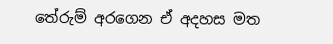තේරුම් අරගෙන ඒ අදහස මත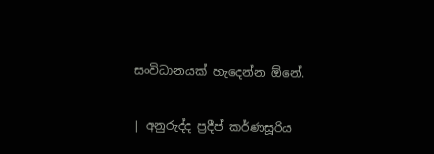සංවිධානයක් හැදෙන්න ඕනේ.

| අනුරුද්ද ප්‍රදීප් කර්ණසූරිය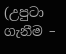(උපුටා ගැනීම –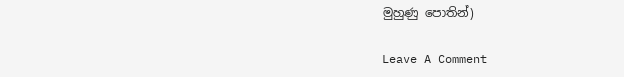මුහුණු පොතින්)

Leave A Comment